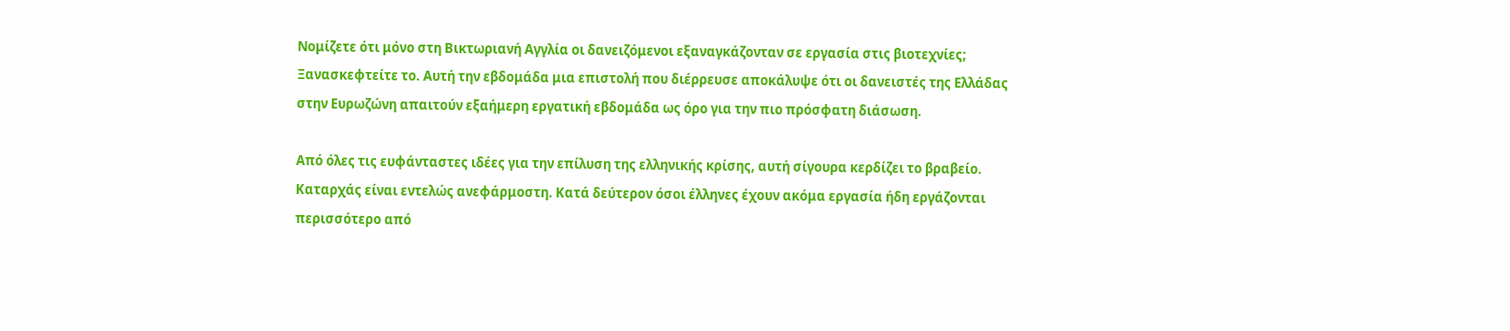Νομίζετε ότι μόνο στη Βικτωριανή Αγγλία οι δανειζόμενοι εξαναγκάζονταν σε εργασία στις βιοτεχνίες; Ξανασκεφτείτε το. Αυτή την εβδομάδα μια επιστολή που διέρρευσε αποκάλυψε ότι οι δανειστές της Ελλάδας στην Ευρωζώνη απαιτούν εξαήμερη εργατική εβδομάδα ως όρο για την πιο πρόσφατη διάσωση.

Από όλες τις ευφάνταστες ιδέες για την επίλυση της ελληνικής κρίσης, αυτή σίγουρα κερδίζει το βραβείο. Καταρχάς είναι εντελώς ανεφάρμοστη. Κατά δεύτερον όσοι έλληνες έχουν ακόμα εργασία ήδη εργάζονται περισσότερο από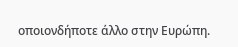οποιονδήποτε άλλο στην Ευρώπη.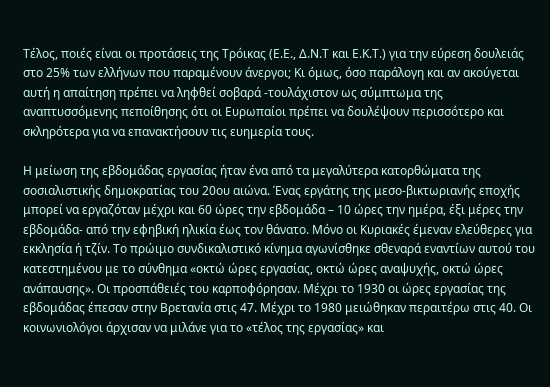Τέλος, ποιές είναι οι προτάσεις της Τρόικας (Ε.Ε., Δ.Ν.Τ και Ε.Κ.Τ.) για την εύρεση δουλειάς στο 25% των ελλήνων που παραμένουν άνεργοι; Κι όμως, όσο παράλογη και αν ακούγεται αυτή η απαίτηση πρέπει να ληφθεί σοβαρά -τουλάχιστον ως σύμπτωμα της αναπτυσσόμενης πεποίθησης ότι οι Ευρωπαίοι πρέπει να δουλέψουν περισσότερο και σκληρότερα για να επανακτήσουν τις ευημερία τους.

Η μείωση της εβδομάδας εργασίας ήταν ένα από τα μεγαλύτερα κατορθώματα της σοσιαλιστικής δημοκρατίας του 20ου αιώνα. Ένας εργάτης της μεσο-βικτωριανής εποχής μπορεί να εργαζόταν μέχρι και 60 ώρες την εβδομάδα – 10 ώρες την ημέρα, έξι μέρες την εβδομάδα- από την εφηβική ηλικία έως τον θάνατο. Μόνο οι Κυριακές έμεναν ελεύθερες για εκκλησία ή τζίν. Το πρώιμο συνδικαλιστικό κίνημα αγωνίσθηκε σθεναρά εναντίων αυτού του κατεστημένου με το σύνθημα «οκτώ ώρες εργασίας, οκτώ ώρες αναψυχής, οκτώ ώρες ανάπαυσης». Οι προσπάθειές του καρποφόρησαν. Μέχρι το 1930 οι ώρες εργασίας της εβδομάδας έπεσαν στην Βρετανία στις 47. Μέχρι το 1980 μειώθηκαν περαιτέρω στις 40. Οι κοινωνιολόγοι άρχισαν να μιλάνε για το «τέλος της εργασίας» και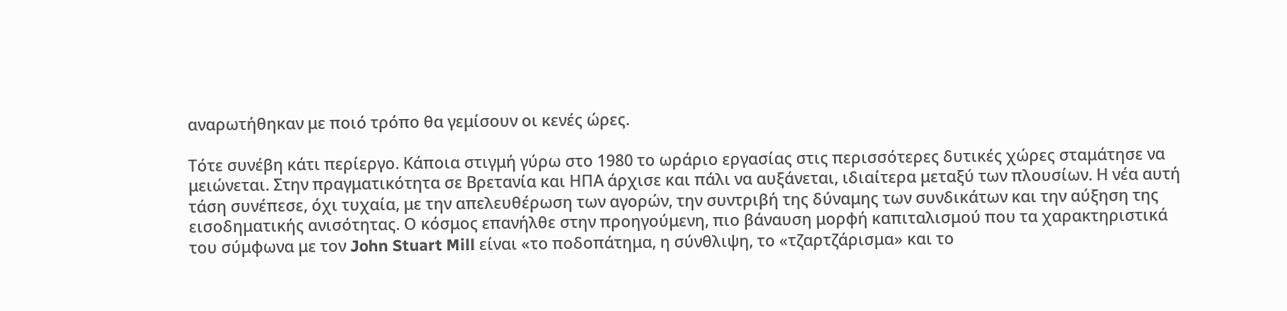αναρωτήθηκαν με ποιό τρόπο θα γεμίσουν οι κενές ώρες.

Τότε συνέβη κάτι περίεργο. Κάποια στιγμή γύρω στο 1980 το ωράριο εργασίας στις περισσότερες δυτικές χώρες σταμάτησε να μειώνεται. Στην πραγματικότητα σε Βρετανία και ΗΠΑ άρχισε και πάλι να αυξάνεται, ιδιαίτερα μεταξύ των πλουσίων. Η νέα αυτή τάση συνέπεσε, όχι τυχαία, με την απελευθέρωση των αγορών, την συντριβή της δύναμης των συνδικάτων και την αύξηση της εισοδηματικής ανισότητας. Ο κόσμος επανήλθε στην προηγούμενη, πιο βάναυση μορφή καπιταλισμού που τα χαρακτηριστικά του σύμφωνα με τον John Stuart Mill είναι «το ποδοπάτημα, η σύνθλιψη, το «τζαρτζάρισμα» και το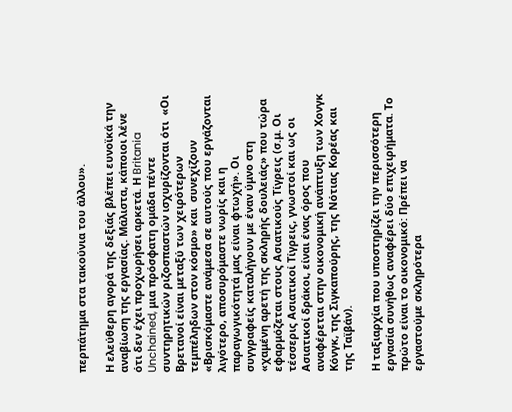περπάτημα στα τακούνια του άλλου».

Η ελεύθερη αγορά της δεξιάς βλέπει ευνοϊκά την αναβίωση της εργασίας. Μάλιστα, κάποιοι λένε ότι δεν έχει προχωρήσει αρκετά. Η Britania Unchained, μια πρόσφατη ομάδα πέντε συντηρητικών ριζοσπαστών ισχυρίζονται ότι  «Οι Βρετανοί είναι μεταξύ των χειρότερων τεμπέληδων στον κόσμο» και  συνεχίζουν «Βρισκόμαστε ανάμεσα σε αυτούς που εργάζονται λιγότερο, αποσυρόμαστε νωρίς και η παραγωγικότητά μας είναι φτωχή». Οι συγγραφείς καταλήγουν με έναν ύμνο στη «χαμένη αρετή της σκληρής δουλειάς» που τώρα εφαρμόζεται στους Ασιατικούς Τίγρεις (σ.μ. Οι τέσσερις Ασιατικοί Τίγρεις, γνωστοί και ως οι Ασιατικοί δράκοι, είναι ένας όρος που αναφέρεται στην οικονομική ανάπτυξη των Χονγκ Κόνγκ, της Σιγκαπούρης, της Νότιας Κορέας και της Ταϊβάν).

Η ταξιαρχία που υποστηρίζει την περισσότερη εργασία συνήθως αναφέρει δύο επιχειρήματα. Το πρώτο είναι το οικονομικό: Πρέπει να εργαστούμε σκληρότερα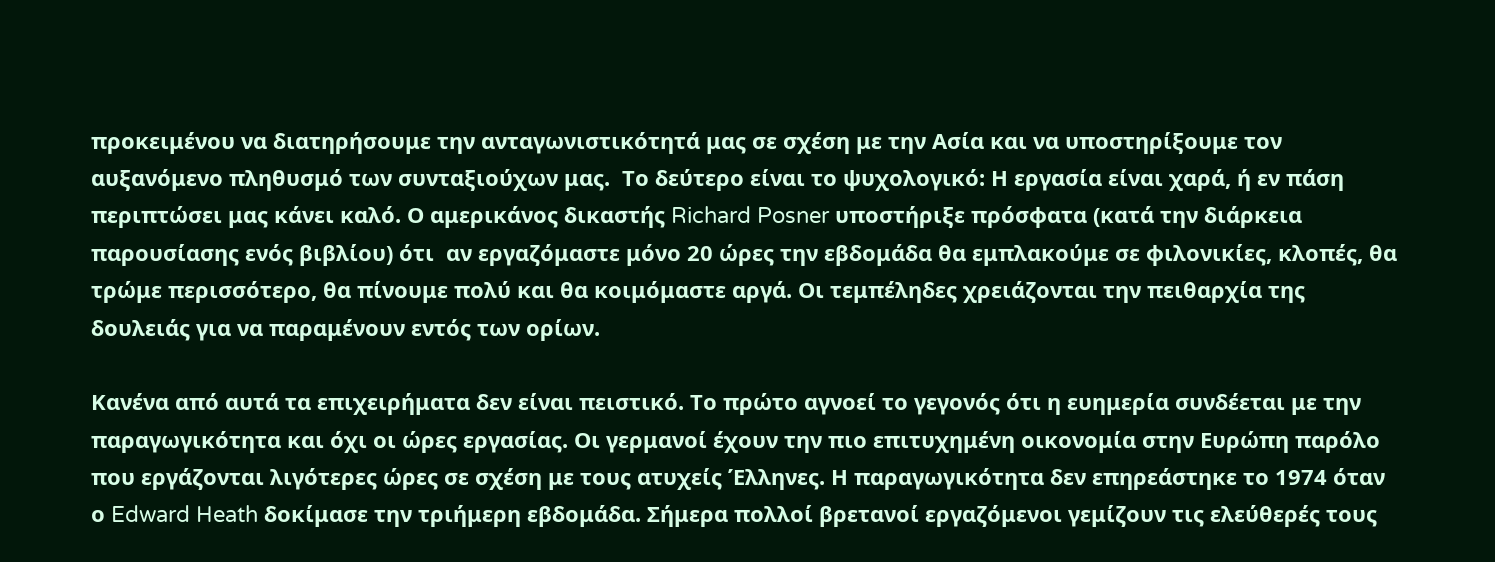προκειμένου να διατηρήσουμε την ανταγωνιστικότητά μας σε σχέση με την Ασία και να υποστηρίξουμε τον αυξανόμενο πληθυσμό των συνταξιούχων μας.  Το δεύτερο είναι το ψυχολογικό: Η εργασία είναι χαρά, ή εν πάση περιπτώσει μας κάνει καλό. Ο αμερικάνος δικαστής Richard Posner υποστήριξε πρόσφατα (κατά την διάρκεια παρουσίασης ενός βιβλίου) ότι  αν εργαζόμαστε μόνο 20 ώρες την εβδομάδα θα εμπλακούμε σε φιλονικίες, κλοπές, θα τρώμε περισσότερο, θα πίνουμε πολύ και θα κοιμόμαστε αργά. Οι τεμπέληδες χρειάζονται την πειθαρχία της δουλειάς για να παραμένουν εντός των ορίων.

Κανένα από αυτά τα επιχειρήματα δεν είναι πειστικό. Το πρώτο αγνοεί το γεγονός ότι η ευημερία συνδέεται με την παραγωγικότητα και όχι οι ώρες εργασίας. Οι γερμανοί έχουν την πιο επιτυχημένη οικονομία στην Ευρώπη παρόλο που εργάζονται λιγότερες ώρες σε σχέση με τους ατυχείς Έλληνες. Η παραγωγικότητα δεν επηρεάστηκε το 1974 όταν ο Edward Heath δοκίμασε την τριήμερη εβδομάδα. Σήμερα πολλοί βρετανοί εργαζόμενοι γεμίζουν τις ελεύθερές τους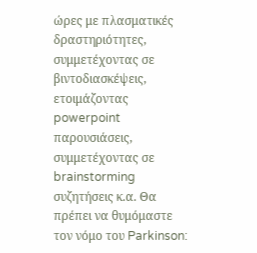ώρες με πλασματικές δραστηριότητες, συμμετέχοντας σε βιντοδιασκέψεις, ετοιμάζοντας powerpoint παρουσιάσεις, συμμετέχοντας σε brainstorming συζητήσεις κ.α. Θα πρέπει να θυμόμαστε τον νόμο του Parkinson: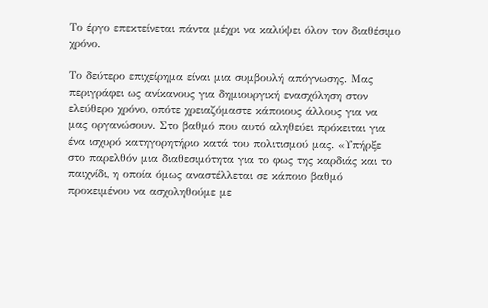Το έργο επεκτείνεται πάντα μέχρι να καλύψει όλον τον διαθέσιμο χρόνο.

Το δεύτερο επιχείρημα είναι μια συμβουλή απόγνωσης. Μας περιγράφει ως ανίκανους για δημιουργική ενασχόληση στον ελεύθερο χρόνο, οπότε χρειαζόμαστε κάποιους άλλους για να μας οργανώσουν. Στο βαθμό που αυτό αληθεύει πρόκειται για ένα ισχυρό κατηγορητήριο κατά του πολιτισμού μας. «Υπήρξε στο παρελθόν μια διαθεσιμότητα για το φως της καρδιάς και το παιχνίδι, η οποία όμως αναστέλλεται σε κάποιο βαθμό προκειμένου να ασχοληθούμε με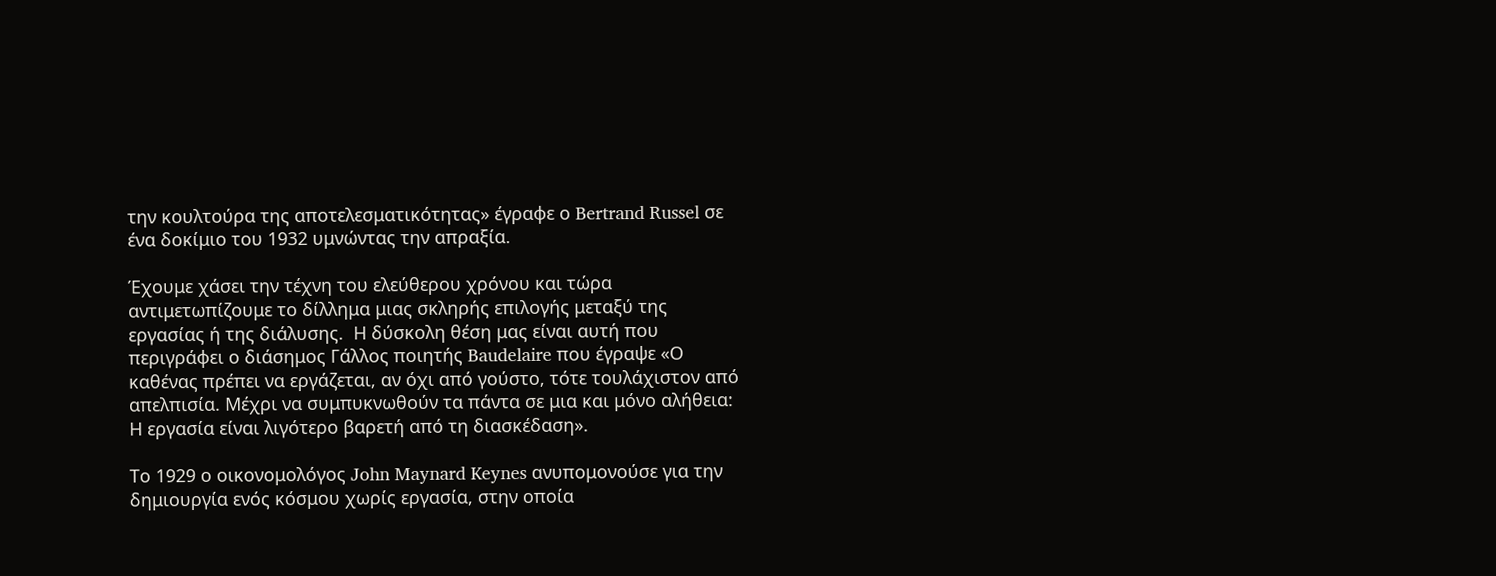την κουλτούρα της αποτελεσματικότητας» έγραφε ο Bertrand Russel σε ένα δοκίμιο του 1932 υμνώντας την απραξία.

Έχουμε χάσει την τέχνη του ελεύθερου χρόνου και τώρα αντιμετωπίζουμε το δίλλημα μιας σκληρής επιλογής μεταξύ της εργασίας ή της διάλυσης.  Η δύσκολη θέση μας είναι αυτή που περιγράφει ο διάσημος Γάλλος ποιητής Baudelaire που έγραψε «Ο καθένας πρέπει να εργάζεται, αν όχι από γούστο, τότε τουλάχιστον από απελπισία. Μέχρι να συμπυκνωθούν τα πάντα σε μια και μόνο αλήθεια: Η εργασία είναι λιγότερο βαρετή από τη διασκέδαση».

Το 1929 ο οικονομολόγος John Maynard Keynes ανυπομονούσε για την δημιουργία ενός κόσμου χωρίς εργασία, στην οποία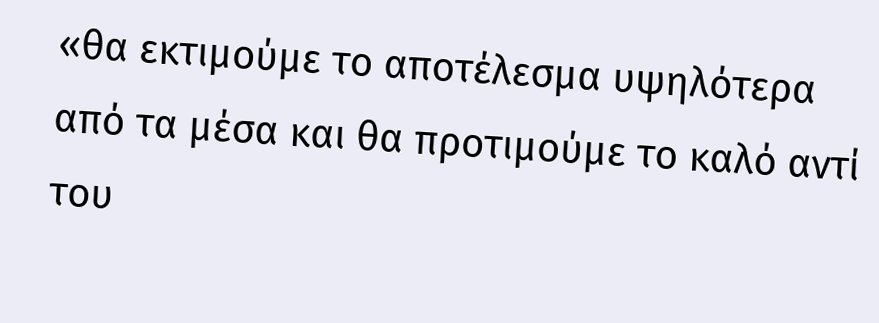«θα εκτιμούμε το αποτέλεσμα υψηλότερα από τα μέσα και θα προτιμούμε το καλό αντί του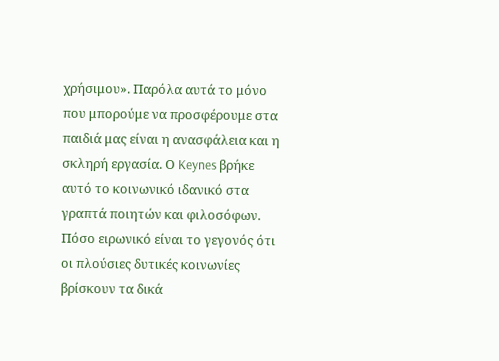χρήσιμου». Παρόλα αυτά το μόνο που μπορούμε να προσφέρουμε στα παιδιά μας είναι η ανασφάλεια και η σκληρή εργασία. Ο Keynes βρήκε αυτό το κοινωνικό ιδανικό στα γραπτά ποιητών και φιλοσόφων. Πόσο ειρωνικό είναι το γεγονός ότι οι πλούσιες δυτικές κοινωνίες βρίσκουν τα δικά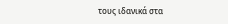τους ιδανικά στα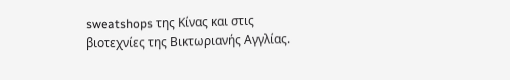sweatshops της Κίνας και στις βιοτεχνίες της Βικτωριανής Αγγλίας.